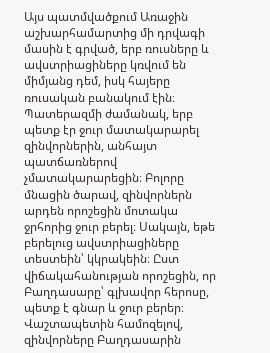Այս պատմվածքում Առաջին աշխարհամարտից մի դրվագի մասին է գրված, երբ ռուսները և ավստրիացիները կռվում են միմյանց դեմ, իսկ հայերը ռուսական բանակում էին։ Պատերազմի ժամանակ, երբ պետք էր ջուր մատակարարել զինվորներին, անհայտ պատճառներով չմատակարարեցին։ Բոլորը մնացին ծարավ, զինվորներն արդեն որոշեցին մոտակա ջրհորից ջուր բերել։ Սակայն, եթե բերելուց ավստրիացիները տեստեին՝ կկրակեին։ Ըստ վիճակահանության որոշեցին, որ Բաղդասարը՝ գլխավոր հերոսը, պետք է գնար և ջուր բերեր։ Վաշտապետին համոզելով, զինվորները Բաղդասարին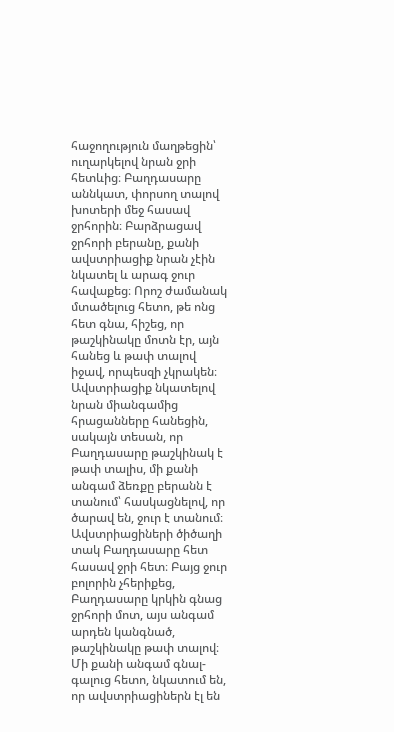հաջողություն մաղթեցին՝ ուղարկելով նրան ջրի հետևից։ Բաղդասարը աննկատ, փորսող տալով խոտերի մեջ հասավ ջրհորին։ Բարձրացավ ջրհորի բերանը, քանի ավստրիացիք նրան չէին նկատել և արագ ջուր հավաքեց։ Որոշ ժամանակ մտածելուց հետո, թե ոնց հետ գնա, հիշեց, որ թաշկինակը մոտն էր, այն հանեց և թափ տալով իջավ, որպեսզի չկրակեն։ Ավստրիացիք նկատելով նրան միանգամից հրացանները հանեցին, սակայն տեսան, որ Բաղդասարը թաշկինակ է թափ տալիս, մի քանի անգամ ձեռքը բերանն է տանում՝ հասկացնելով, որ ծարավ են, ջուր է տանում։ Ավստրիացիների ծիծաղի տակ Բաղդասարը հետ հասավ ջրի հետ։ Բայց ջուր բոլորին չհերիքեց, Բաղդասարը կրկին գնաց ջրհորի մոտ, այս անգամ արդեն կանգնած, թաշկինակը թափ տալով։ Մի քանի անգամ գնալ-գալուց հետո, նկատում են, որ ավստրիացիներն էլ են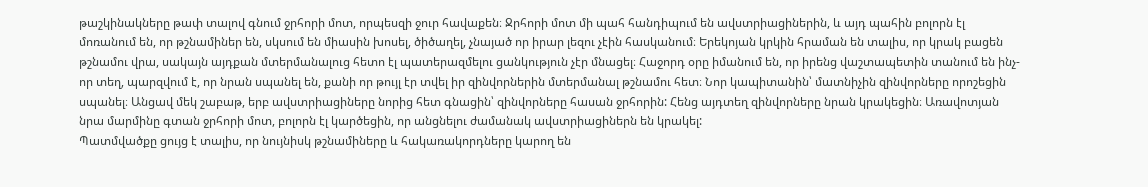թաշկինակները թափ տալով գնում ջրհորի մոտ, որպեսզի ջուր հավաքեն։ Ջրհորի մոտ մի պահ հանդիպում են ավստրիացիներին, և այդ պահին բոլորն էլ մոռանում են, որ թշնամիներ են, սկսում են միասին խոսել, ծիծաղել, չնայած որ իրար լեզու չէին հասկանում։ Երեկոյան կրկին հրաման են տալիս, որ կրակ բացեն թշնամու վրա, սակայն այդքան մտերմանալուց հետո էլ պատերազմելու ցանկություն չէր մնացել։ Հաջորդ օրը իմանում են, որ իրենց վաշտապետին տանում են ինչ-որ տեղ, պարզվում է, որ նրան սպանել են, քանի որ թույլ էր տվել իր զինվորներին մտերմանալ թշնամու հետ։ Նոր կապիտանին՝ մատնիչին զինվորները որոշեցին սպանել։ Անցավ մեկ շաբաթ, երբ ավստրիացիները նորից հետ գնացին՝ զինվորները հասան ջրհորին: Հենց այդտեղ զինվորները նրան կրակեցին։ Առավոտյան նրա մարմինը գտան ջրհորի մոտ, բոլորն էլ կարծեցին, որ անցնելու ժամանակ ավստրիացիներն են կրակել:
Պատմվածքը ցույց է տալիս, որ նույնիսկ թշնամիները և հակառակորդները կարող են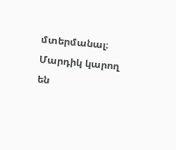մտերմանալ։ Մարդիկ կարող են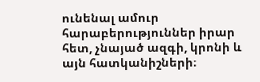ունենալ ամուր հարաբերություններ իրար հետ, չնայած ազգի, կրոնի և այն հատկանիշների։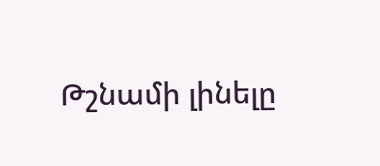Թշնամի լինելը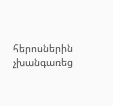հերոսներին չխանգառեց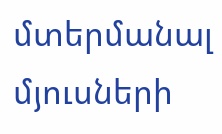մտերմանալ մյուսների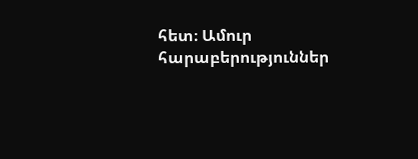հետ։ Ամուր հարաբերություններ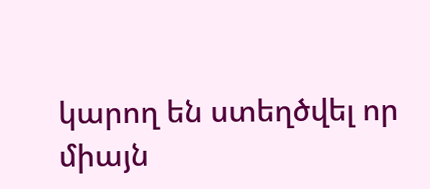կարող են ստեղծվել որ միայն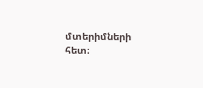մտերիմների հետ։